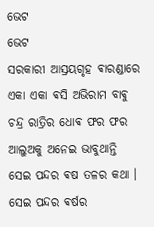ଭେଟ
ଭେଟ
ସରକାରୀ ଆସ୍ରୟଗୃହ ଵାରଣ୍ଡାରେ ଏକା ଏକା ଵସି ଅଭିରାମ ବାଵୁ ଚନ୍ଦ୍ର ରାତ୍ରିର ଧୋଵ ଫର ଫର ଆଲୁଅକୁ ଅନେଇ ଭାବୁଥାନ୍ତି ସେଇ ପନ୍ଦର ଵଷ ତଳର କଥା । ସେଇ ପନ୍ଦର ଵର୍ଷର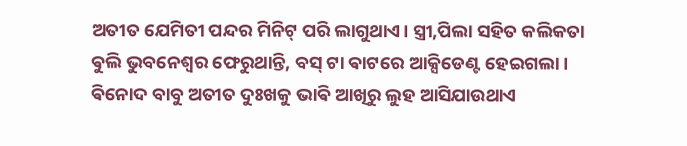ଅତୀତ ଯେମିତୀ ପନ୍ଦର ମିନିଟ୍ ପରି ଲାଗୁଥାଏ। ସ୍ତ୍ରୀ,ପିଲା ସହିତ କଲିକତା ଵୁଲି ଭୁବନେଶ୍ଵର ଫେରୁଥାନ୍ତି, ବସ୍ ଟା ଵାଟରେ ଆକ୍ସିଡେଣ୍ଟ ହେଇଗଲା।
ଵିନୋଦ ବାବୁ ଅତୀତ ଦୁଃଖକୁ ଭାଵି ଆଖିରୁ ଲୁହ ଆସିଯାଉଥାଏ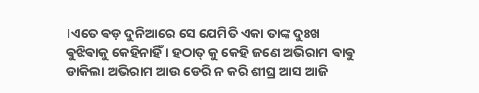।ଏତେ ଵଡ଼ ଦୁନିଆରେ ସେ ଯେମିତି ଏକା ତାଙ୍କ ଦୁଃଖ ଵୁଝିଵାକୁ କେହିନାହିଁ । ହଠାତ୍ କୁ କେହି ଜଣେ ଅଭିରାମ ଵାଵୁ ଡାକିଲା ଅଭିରାମ ଆଉ ଡେରି ନ କରି ଶୀଘ୍ର ଆସ ଆଜି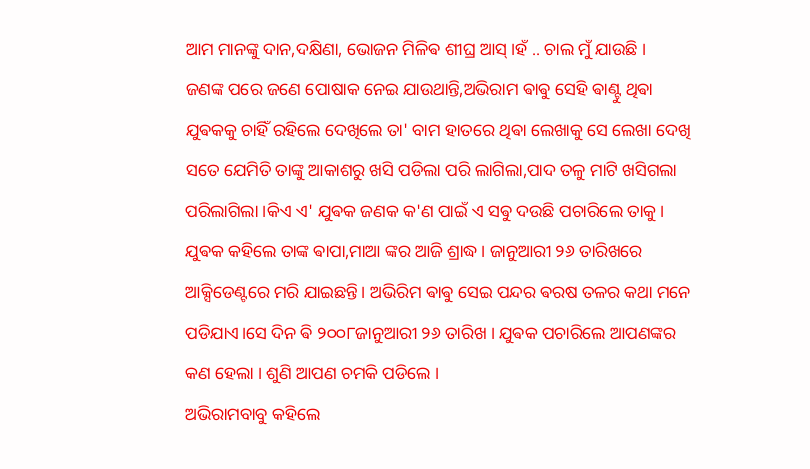ଆମ ମାନଙ୍କୁ ଦାନ,ଦକ୍ଷିଣା, ଭୋଜନ ମିଳିଵ ଶୀଘ୍ର ଆସ୍ ।ହଁ .. ଚାଲ ମୁଁ ଯାଉଛି ।
ଜଣଙ୍କ ପରେ ଜଣେ ପୋଷାକ ନେଇ ଯାଉଥାନ୍ତି,ଅଭିରାମ ଵାଵୁ ସେହି ଵାଣ୍ଟୁ ଥିଵା ଯୁଵକକୁ ଚାହିଁ ରହିଲେ ଦେଖିଲେ ତା' ବାମ ହାତରେ ଥିଵା ଲେଖାକୁ ସେ ଲେଖା ଦେଖି ସତେ ଯେମିତି ତାଙ୍କୁ ଆକାଶରୁ ଖସି ପଡିଲା ପରି ଲାଗିଲା,ପାଦ ତଳୁ ମାଟି ଖସିଗଲା ପରିଲାଗିଲା ।କିଏ ଏ' ଯୁଵକ ଜଣକ କ'ଣ ପାଇଁ ଏ ସଵୁ ଦଉଛି ପଚାରିଲେ ତାକୁ। ଯୁଵକ କହିଲେ ତାଙ୍କ ଵାପା,ମାଆ ଙ୍କର ଆଜି ଶ୍ରାଦ୍ଧ। ଜାନୁଆରୀ ୨୬ ତାରିଖରେ ଆକ୍ସିଡେଣ୍ଟରେ ମରି ଯାଇଛନ୍ତି। ଅଭିରିମ ଵାଵୁ ସେଇ ପନ୍ଦର ଵରଷ ତଳର କଥା ମନେ ପଡିଯାଏ।ସେ ଦିନ ଵି ୨୦୦୮ଜାନୁଆରୀ ୨୬ ତାରିଖ । ଯୁଵକ ପଚାରିଲେ ଆପଣଙ୍କର କଣ ହେଲା । ଶୁଣି ଆପଣ ଚମକି ପଡିଲେ ।
ଅଭିରାମବାବୁ କହିଲେ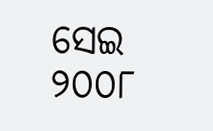ସେଇ ୨୦୦୮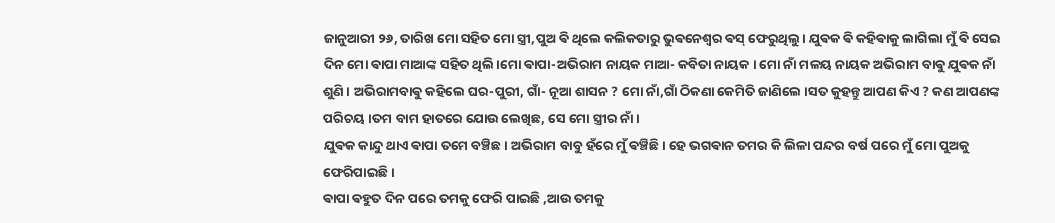ଜାନୁଆରୀ ୨୬, ତାରିଖ ମୋ ସହିତ ମୋ ସ୍ତ୍ରୀ,ପୁଅ ଵି ଥିଲେ କଲିକତାରୁ ଭୁଵନେଶ୍ଵର ଵସ୍ ଫେରୁଥିଲୁ। ଯୁଵକ ଵି କହିଵାକୁ ଲାଗିଲା ମୁଁ ଵି ସେଇ ଦିନ ମୋ ଵାପା ମାଆଙ୍କ ସହିତ ଥିଲି।ମୋ ଵାପା-ଅଭିରାମ ନାୟକ ମାଆ- କବିତା ନାୟକ । ମୋ ନାଁ ମଳୟ ନାୟକ ଅଭିରାମ ବାଵୁ ଯୁଵକ ନାଁ ଶୁଣି । ଅଭିରାମବାଵୁ କହିଲେ ଘର-ପୁରୀ, ଗାଁ- ନୂଆ ଶାସନ ? ମୋ ନାଁ,ଗାଁ ଠିକଣା କେମିତି ଜାଣିଲେ ।ସତ କୁହନ୍ତୁ ଆପଣ କିଏ ? କଣ ଆପଣଙ୍କ ପରିଚୟ ।ତମ ବାମ ହାତରେ ଯୋଉ ଲେଖିଛ, ସେ ମୋ ସ୍ତ୍ରୀର ନାଁ।
ଯୁଵକ କାନ୍ଦୁ ଥାଏ ଵାପା ତମେ ବଞ୍ଚିଛ। ଅଭିରାମ ବାବୁ ହଁରେ ମୁଁ ଵଞ୍ଚିଛି। ହେ ଭଗଵାନ ତମର କି ଲିଳା ପନ୍ଦର ବର୍ଷ ପରେ ମୁଁ ମୋ ପୁଅକୁ ଫେରିପାଇଛି ।
ଵାପା ଵହୁତ ଦିନ ପରେ ତମକୁ ଫେରି ପାଇଛି ,ଆଉ ତମକୁ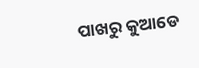ପାଖରୁ କୁଆଡେ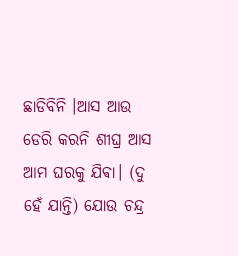ଛାଡିବିନି ।ଆସ ଆଉ ଡେରି କରନି ଶୀଘ୍ର ଆସ ଆମ ଘରକୁ ଯିଵା। (ଦୁ ହେଁ ଯାନ୍ତି) ଯୋଉ ଚନ୍ଦ୍ର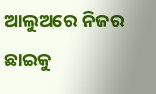ଆଲୁଅରେ ନିଜର ଛାଇକୁ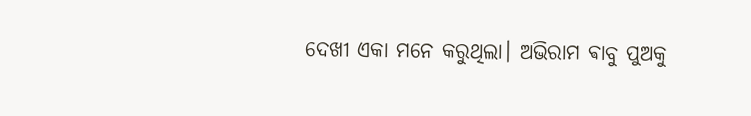ଦେଖୀ ଏକା ମନେ କରୁଥିଲା। ଅଭିରାମ ଵାବୁ ପୁଅକୁ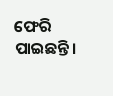ଫେରି ପାଇଛନ୍ତି।